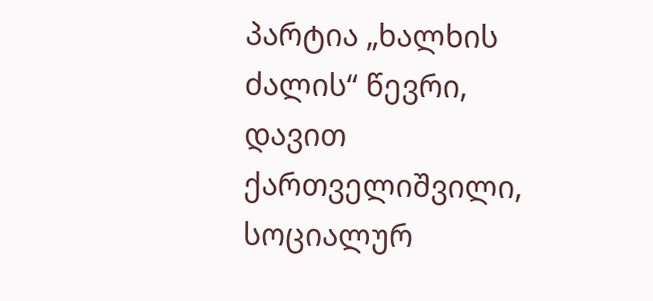პარტია „ხალხის ძალის“ წევრი, დავით ქართველიშვილი, სოციალურ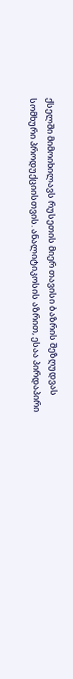ქსელში მიმოიხილავს რუსეთის მიერ თავისი ბაზრის შეზღუდვას სომხური პროდუქციისთვის. ანალიტიკოსის აზრით, ესაა პირდაპირი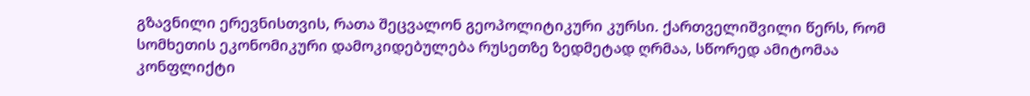გზავნილი ერევნისთვის, რათა შეცვალონ გეოპოლიტიკური კურსი. ქართველიშვილი წერს, რომ სომხეთის ეკონომიკური დამოკიდებულება რუსეთზე ზედმეტად ღრმაა, სწორედ ამიტომაა კონფლიქტი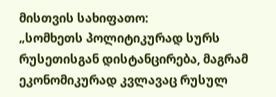მისთვის სახიფათო:
„სომხეთს პოლიტიკურად სურს რუსეთისგან დისტანცირება, მაგრამ ეკონომიკურად კვლავაც რუსულ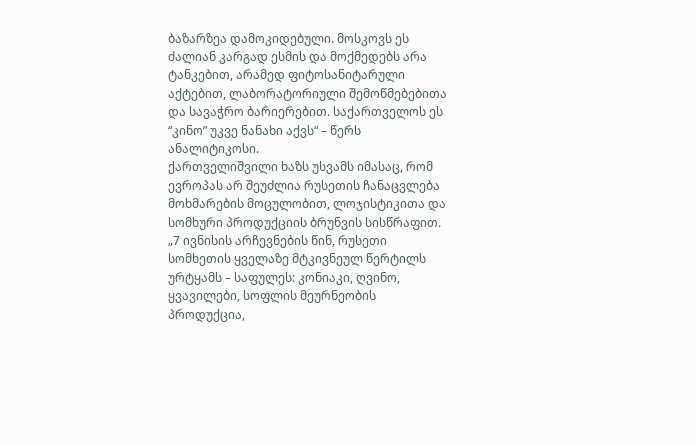ბაზარზეა დამოკიდებული. მოსკოვს ეს ძალიან კარგად ესმის და მოქმედებს არა ტანკებით, არამედ ფიტოსანიტარული აქტებით, ლაბორატორიული შემოწმებებითა და სავაჭრო ბარიერებით. საქართველოს ეს “კინო” უკვე ნანახი აქვს“ – წერს ანალიტიკოსი.
ქართველიშვილი ხაზს უსვამს იმასაც, რომ ევროპას არ შეუძლია რუსეთის ჩანაცვლება მოხმარების მოცულობით, ლოჯისტიკითა და სომხური პროდუქციის ბრუნვის სისწრაფით.
„7 ივნისის არჩევნების წინ, რუსეთი სომხეთის ყველაზე მტკივნეულ წერტილს ურტყამს – საფულეს: კონიაკი, ღვინო, ყვავილები, სოფლის მეურნეობის პროდუქცია,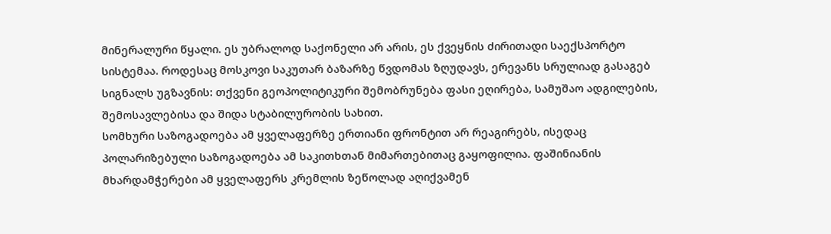მინერალური წყალი. ეს უბრალოდ საქონელი არ არის, ეს ქვეყნის ძირითადი საექსპორტო სისტემაა. როდესაც მოსკოვი საკუთარ ბაზარზე წვდომას ზღუდავს, ერევანს სრულიად გასაგებ სიგნალს უგზავნის: თქვენი გეოპოლიტიკური შემობრუნება ფასი ეღირება, სამუშაო ადგილების, შემოსავლებისა და შიდა სტაბილურობის სახით.
სომხური საზოგადოება ამ ყველაფერზე ერთიანი ფრონტით არ რეაგირებს, ისედაც პოლარიზებული საზოგადოება ამ საკითხთან მიმართებითაც გაყოფილია. ფაშინიანის მხარდამჭერები ამ ყველაფერს კრემლის ზეწოლად აღიქვამენ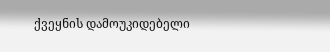ქვეყნის დამოუკიდებელი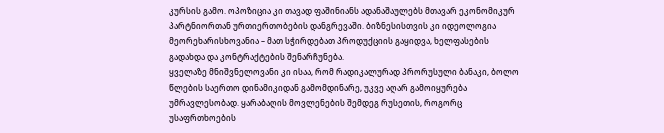კურსის გამო. ოპოზიცია კი თავად ფაშინიანს ადანაშაულებს მთავარ ეკონომიკურ პარტნიორთან ურთიერთობების დანგრევაში. ბიზნესისთვის კი იდეოლოგია მეორეხარისხოვანია – მათ სჭირდებათ პროდუქციის გაყიდვა, ხელფასების გადახდა და კონტრაქტების შენარჩუნება.
ყველაზე მნიშვნელოვანი კი ისაა, რომ რადიკალურად პრორუსული ბანაკი, ბოლო წლების საერთო დინამიკიდან გამომდინარე, უკვე აღარ გამოიყურება უმრავლესობად. ყარაბაღის მოვლენების შემდეგ რუსეთის, როგორც უსაფრთხოების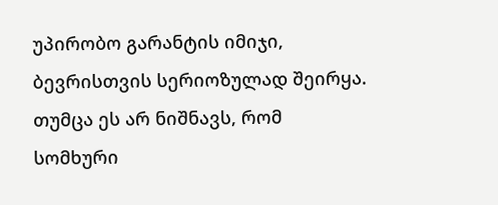უპირობო გარანტის იმიჯი, ბევრისთვის სერიოზულად შეირყა. თუმცა ეს არ ნიშნავს, რომ სომხური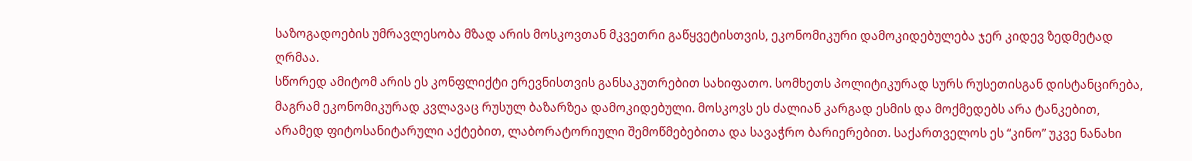საზოგადოების უმრავლესობა მზად არის მოსკოვთან მკვეთრი გაწყვეტისთვის, ეკონომიკური დამოკიდებულება ჯერ კიდევ ზედმეტად ღრმაა.
სწორედ ამიტომ არის ეს კონფლიქტი ერევნისთვის განსაკუთრებით სახიფათო. სომხეთს პოლიტიკურად სურს რუსეთისგან დისტანცირება, მაგრამ ეკონომიკურად კვლავაც რუსულ ბაზარზეა დამოკიდებული. მოსკოვს ეს ძალიან კარგად ესმის და მოქმედებს არა ტანკებით, არამედ ფიტოსანიტარული აქტებით, ლაბორატორიული შემოწმებებითა და სავაჭრო ბარიერებით. საქართველოს ეს “კინო” უკვე ნანახი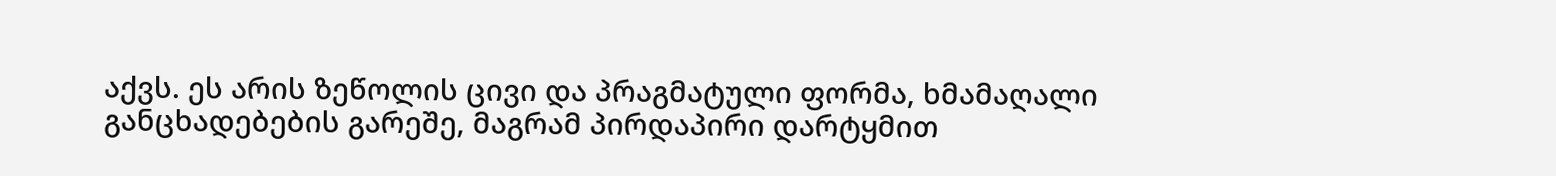აქვს. ეს არის ზეწოლის ცივი და პრაგმატული ფორმა, ხმამაღალი განცხადებების გარეშე, მაგრამ პირდაპირი დარტყმით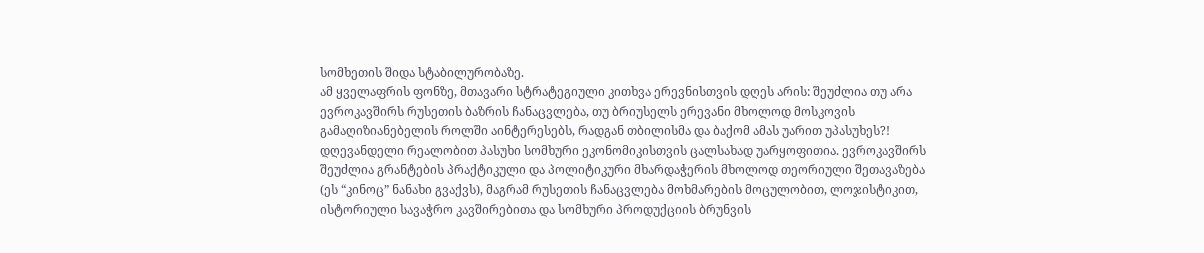სომხეთის შიდა სტაბილურობაზე.
ამ ყველაფრის ფონზე, მთავარი სტრატეგიული კითხვა ერევნისთვის დღეს არის: შეუძლია თუ არა ევროკავშირს რუსეთის ბაზრის ჩანაცვლება, თუ ბრიუსელს ერევანი მხოლოდ მოსკოვის გამაღიზიანებელის როლში აინტერესებს, რადგან თბილისმა და ბაქომ ამას უარით უპასუხეს?! დღევანდელი რეალობით პასუხი სომხური ეკონომიკისთვის ცალსახად უარყოფითია. ევროკავშირს შეუძლია გრანტების პრაქტიკული და პოლიტიკური მხარდაჭერის მხოლოდ თეორიული შეთავაზება (ეს “კინოც” ნანახი გვაქვს), მაგრამ რუსეთის ჩანაცვლება მოხმარების მოცულობით, ლოჯისტიკით, ისტორიული სავაჭრო კავშირებითა და სომხური პროდუქციის ბრუნვის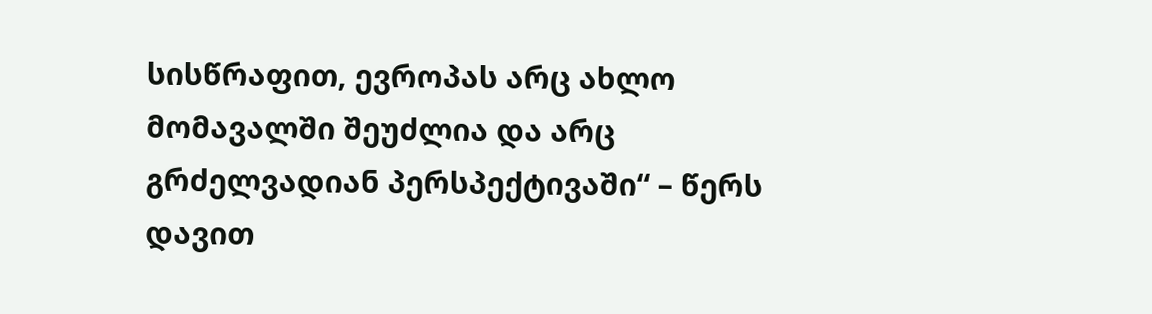სისწრაფით, ევროპას არც ახლო მომავალში შეუძლია და არც გრძელვადიან პერსპექტივაში“ – წერს დავით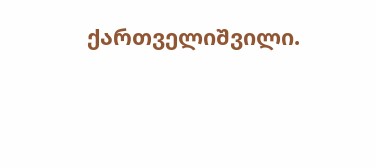ქართველიშვილი.